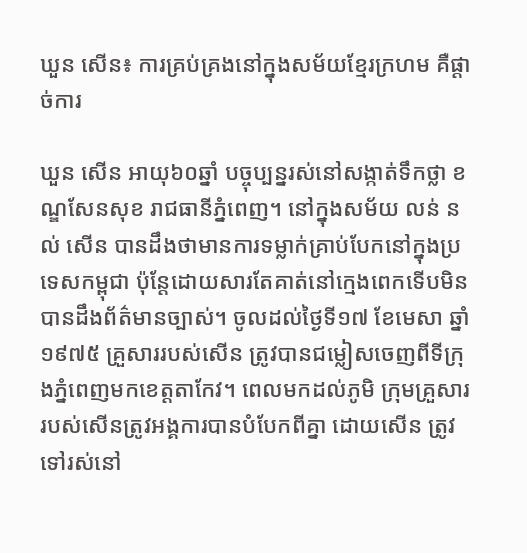ឃួន សើន៖ ការគ្រប់គ្រងនៅក្នុងសម័យខ្មែរក្រហម គឺផ្ដាច់ការ

ឃួន សើន អាយុ៦០ឆ្នាំ បច្ចុប្បន្នរស់នៅសង្កាត់ទឹកថ្លា ខណ្ឌសែនសុខ រាជធានីភ្នំពេញ។ នៅក្នុងសម័យ លន់ នល់ សើន បានដឹងថាមានការទម្លាក់គ្រាប់បែកនៅក្នុងប្រទេសកម្ពុជា ប៉ុន្តែដោយសារតែគាត់នៅក្មេងពេកទើបមិនបានដឹងព័ត៌មានច្បាស់។ ចូលដល់ថ្ងៃទី១៧ ខែមេសា ឆ្នាំ១៩៧៥ គ្រួសាររបស់សើន ត្រូវបានជម្លៀសចេញពីទីក្រុងភ្នំពេញមកខេត្តតាកែវ។ ពេលមកដល់ភូមិ ក្រុមគ្រួសាររបស់សើនត្រូវអង្គការបានបំបែកពីគ្នា ដោយសើន ត្រូវទៅរស់នៅ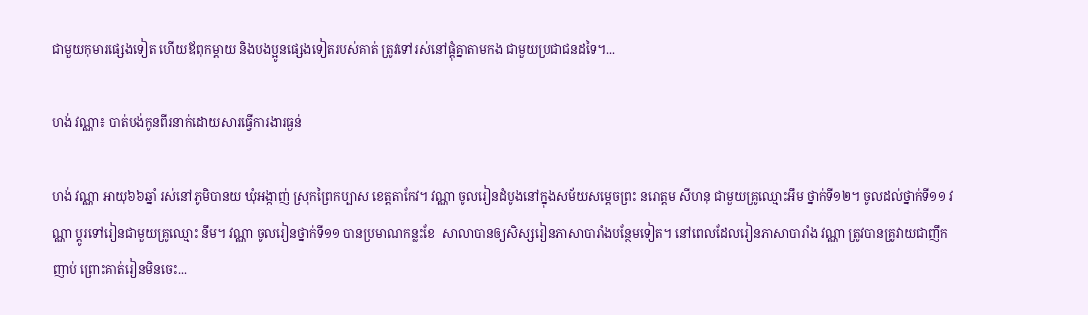ជាមួយកុមារផ្សេងទៀត ហើយឪពុកម្ដាយ និងបងប្អូនផ្សេងទៀតរបស់គាត់ ត្រូវទៅរស់នៅផ្ដុំគ្នាតាមកង ជាមួយប្រជាជនដទៃ។...

ហង់ វណ្ណា៖ បាត់បង់កូនពីរនាក់ដោយសារធ្វើការងារធ្ងន់

ហង់ វណ្ណា អាយុ៦៦ឆ្នាំ រស់នៅភូមិបានយ ឃុំអង្កាញ់ ស្រុកព្រៃកប្បាស ខេត្តតាកែវ។ វណ្ណា ចូលរៀនដំបូងនៅក្នុងសម័យសម្ដេចព្រះ នរោត្តម សីហនុ ជាមួយគ្រូឈ្មោះអឹម ថ្នាក់ទី១២។ ចូលដល់ថ្នាក់ទី១១ វណ្ណា ប្ដូរទៅរៀនជាមួយគ្រូឈ្មោះ នឹម។ វណ្ណា ចូលរៀនថ្នាក់ទី១១ បានប្រមាណកន្លះខែ  សាលាបានឲ្យសិស្សរៀនភាសាបារាំងបន្ថែមទៀត។ នៅពេលដែលរៀនភាសាបារាំង វណ្ណា ត្រូវបានគ្រូវាយជាញឹកញាប់ ព្រោះគាត់រៀនមិនចេះ...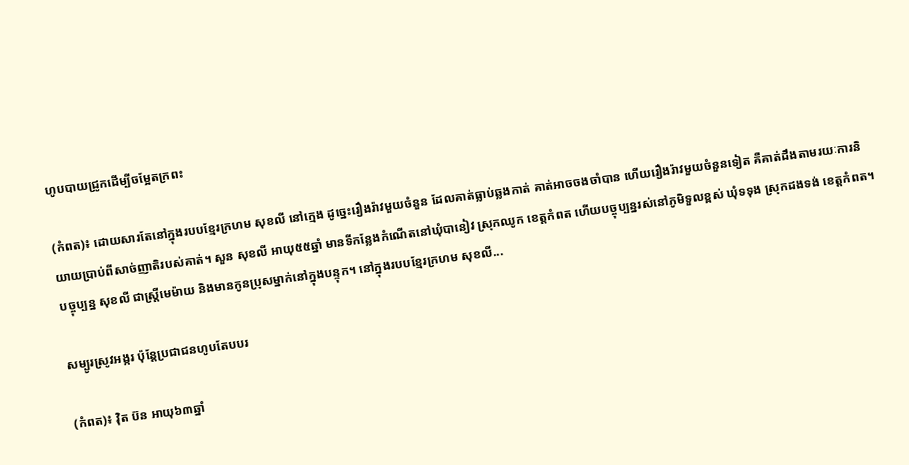ហូបបាយជ្រូកដើម្បីចម្អែតក្រពះ

(កំពត)៖ ដោយសារតែនៅក្នុងរបបខ្មែរក្រហម សុខលី នៅក្មេង ដូច្នេះរឿងរ៉ាវមួយចំនួន ដែលគាត់ធ្លាប់ឆ្លងកាត់ គាត់អាចចងចាំបាន ហើយរឿងរ៉ាវមួយចំនួនទៀត គឺគាត់ដឹងតាមរយៈការនិយាយប្រាប់ពីសាច់ញាតិរបស់គាត់។ សួន សុខលី អាយុ៥៥ឆ្នាំ មានទីកន្លែងកំណើតនៅឃុំបានៀវ ស្រុកឈូក ខេត្តកំពត ហើយបច្ចុប្បន្នរស់នៅភូមិទួលខ្ពស់ ឃុំទទុង ស្រុកដងទង់ ខេត្តកំពត។ បច្ចុប្បន្ន សុខលី ជាស្រ្តីមេម៉ាយ និងមានកូនប្រុសម្នាក់នៅក្នុងបន្ទុក។ នៅក្នុងរបបខ្មែរក្រហម សុខលី...

សម្បូរស្រូវអង្ករ ប៉ុន្តែប្រជាជនហូបតែបបរ

(កំពត)៖ វ៉ិត ប៊ន អាយុ៦៣ឆ្នាំ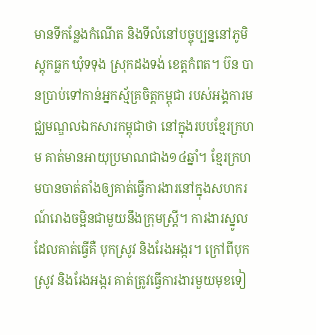មានទីកន្លែងកំណើត និងទីលំនៅបច្ចុប្បន្ននៅភូមិស្ដុកធ្លក ឃុំទទុង ស្រុកដងទង់ ខេត្តកំពត។ ប៊ន បានប្រាប់ទៅកាន់អ្នកស្ម័គ្រចិត្តកម្ពុជា របស់អង្គការមជ្ឈមណ្ឌលឯកសារកម្ពុជាថា នៅក្នុងរបបខ្មែរក្រហម គាត់មានអាយុប្រមាណជាង១៤ឆ្នាំ។ ខ្មែរក្រហមបានចាត់តាំងឲ្យគាត់ធ្វើការងារនៅក្នុងសហករណ៍រោងចម្អិនជាមួយនឹងក្រុមស្រ្តី។ ការងារស្នូលដែលគាត់ធ្វើគឺ បុកស្រូវ និងរែងអង្ករ។ ក្រៅពីបុកស្រូវ និងរែងអង្ករ គាត់ត្រូវធ្វើការងារមួយមុខទៀ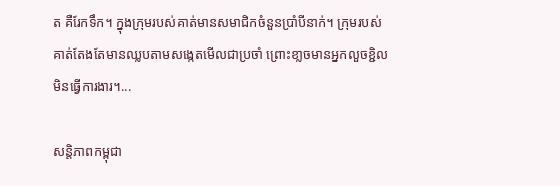ត គឺរែកទឹក។ ក្នុងក្រុមរបស់គាត់មានសមាជិកចំនួនប្រាំបីនាក់។ ក្រុមរបស់គាត់តែងតែមានឈ្លបតាមសង្កេតមើលជាប្រចាំ ព្រោះខា្លចមានអ្នកលួចខ្ជិលមិនធ្វើការងារ។...

សន្តិភាពកម្ពុជា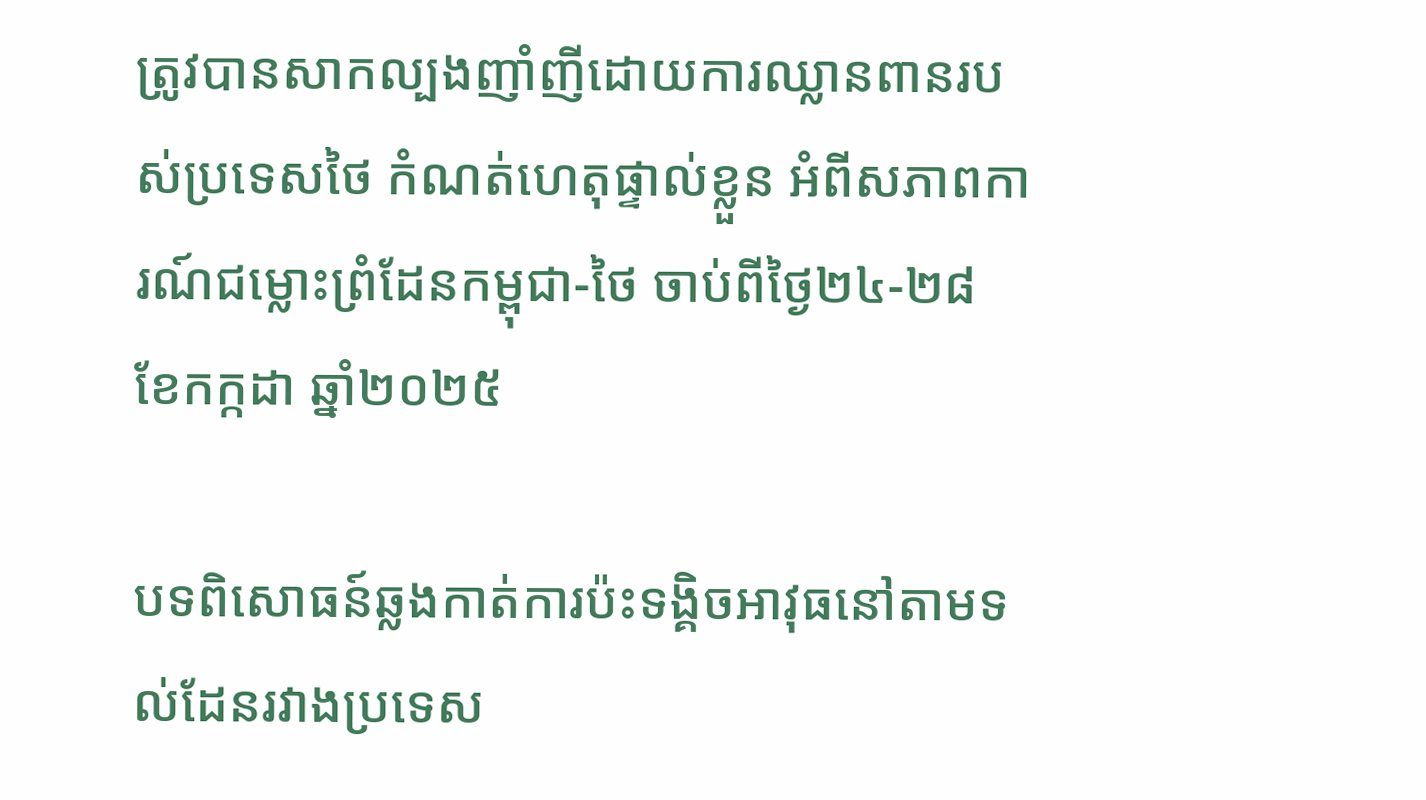ត្រូវបានសាកល្បងញាំញីដោយការឈ្លានពានរបស់ប្រទេសថៃ កំណត់ហេតុផ្ទាល់ខ្លួន អំពីសភាពការណ៍ជម្លោះព្រំដែនកម្ពុជា-ថៃ ចាប់ពីថ្ងៃ២៤-២៨ ខែកក្កដា ឆ្នាំ២០២៥

បទពិសោធន៍ឆ្លងកាត់ការប៉ះទង្គិចអាវុធនៅតាមទល់ដែនរវាងប្រទេស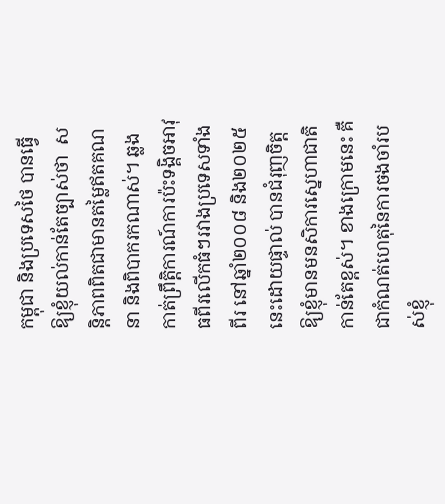កម្ពុជា និងប្រទេសថៃ បានធ្វើឱ្យខ្ញុំយល់កាន់តែច្បាស់ថា  សន្ដិភាពពិតជាមានតម្លៃឥតគណនា និងពិបាករកណាស់។ ឆ្លងកាត់ព្រឹត្ដិការណ៍ការប៉ះទង្គិចអាវុធពីរលើកធំៗរវាងប្រទេសទាំងពីរ នៅឆ្នាំ២០០៨ និង២០២៥នេះដោយផ្ទាល់ បានជំរុញចិត្ដឱ្យខ្ញុំមានមនសិការស្នេហាជាតិកាន់តែខ្ពស់។ ខាងក្រោមនេះ គឺជាកំណត់ហេតុនៃការចងចាំរបស់ខ្ញុំ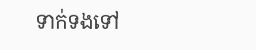ទាក់ទងទៅ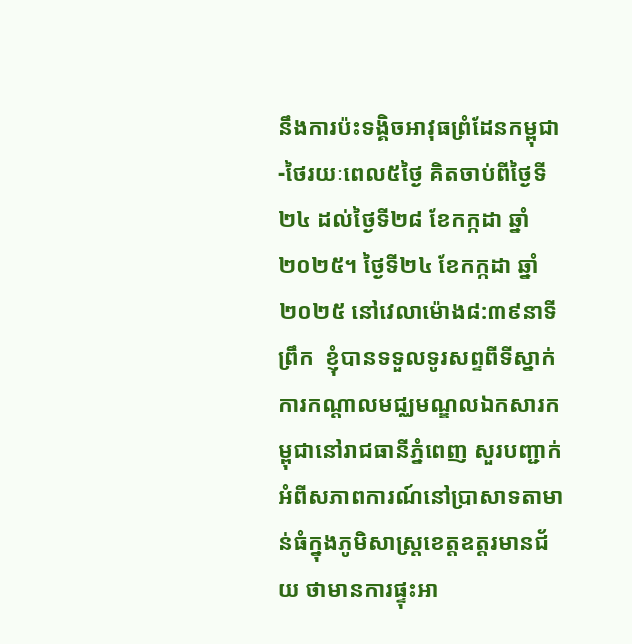នឹងការប៉ះទង្គិចអាវុធព្រំដែនកម្ពុជា-ថៃរយៈពេល៥ថ្ងៃ គិតចាប់ពីថ្ងៃទី២៤ ដល់ថ្ងៃទី២៨ ខែកក្កដា ឆ្នាំ២០២៥។ ថ្ងៃទី២៤ ខែកក្កដា ឆ្នាំ២០២៥ នៅវេលាម៉ោង៨:៣៩នាទីព្រឹក  ខ្ញុំបានទទួលទូរសព្ទពីទីស្នាក់ការកណ្ដាលមជ្ឈមណ្ឌលឯកសារកម្ពុជានៅរាជធានីភ្នំពេញ សួរបញ្ជាក់អំពីសភាពការណ៍នៅប្រាសាទតាមាន់ធំក្នុងភូមិសាស្រ្ដខេត្ដឧត្ដរមានជ័យ ថាមានការផ្ទុះអា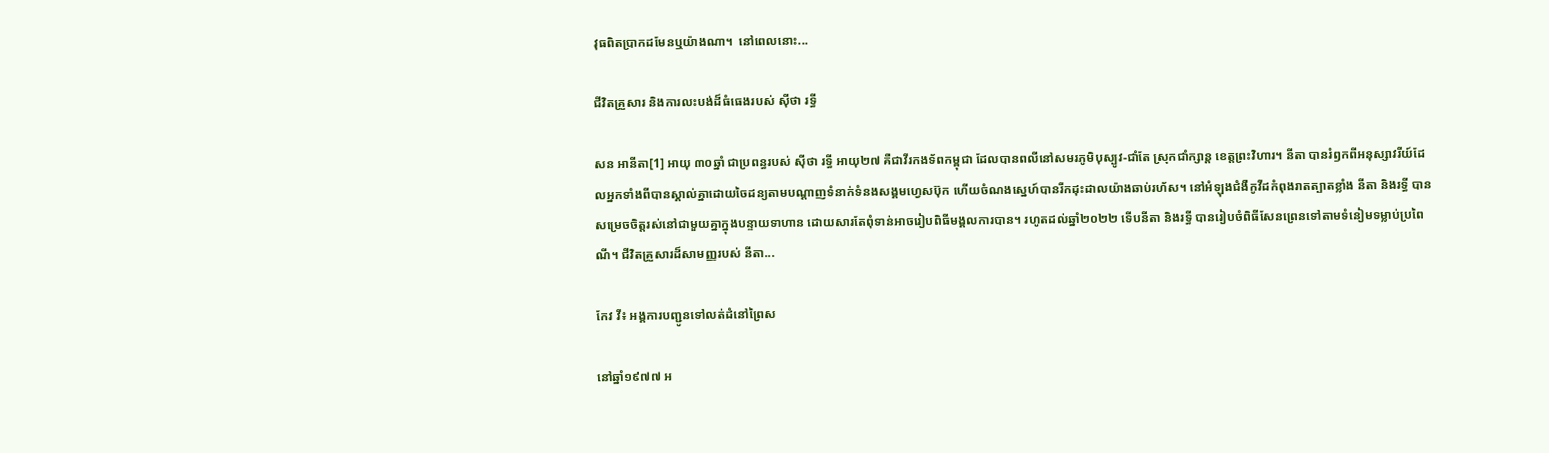វុធពិតប្រាកដមែនឬយ៉ាងណា។  នៅពេលនោះ...

ជីវិតគ្រួសារ និងការលះបង់ដ៏ធំធេងរបស់ ស៊ីថា រទ្ធី

សន អានីតា[1] អាយុ ៣០ឆ្នាំ ជាប្រពន្ធរបស់ ស៊ីថា រទ្ធី អាយុ២៧ គឺជាវីរកងទ័ពកម្ពុជា ដែលបានពលីនៅសមរភូមិបុស្បូវ-ជាំតែ ស្រុកជាំក្សាន្ត ខេត្តព្រះវិហារ។ នីតា បានរំឭកពីអនុស្សាវរីយ៍ដែលអ្នកទាំងពីបានស្គាល់គ្នាដោយចៃដន្យតាមបណ្ដាញទំនាក់ទំនងសង្គមហ្វេសប៊ុក ហើយចំណងស្នេហ៍បានរីកដុះដាលយ៉ាងឆាប់រហ័ស។ នៅអំឡុងជំងឺកូវីដកំពុងរាតត្បាតខ្លាំង នីតា និងរទ្ធី បានសម្រេចចិត្តរស់នៅជាមួយគ្នាក្នុងបន្ទាយទាហាន ដោយសារតែពុំទាន់អាចរៀបពិធីមង្គលការបាន។ រហូតដល់ឆ្នាំ២០២២ ទើបនីតា និងរទ្ធី បានរៀបចំពិធីសែនព្រេនទៅតាមទំនៀមទម្លាប់ប្រពៃណី។ ជីវិតគ្រួសារដ៏សាមញ្ញរបស់ នីតា...

កែវ វី៖ អង្គការបញ្ជូនទៅលត់ដំនៅព្រៃស

នៅឆ្នាំ១៩៧៧ អ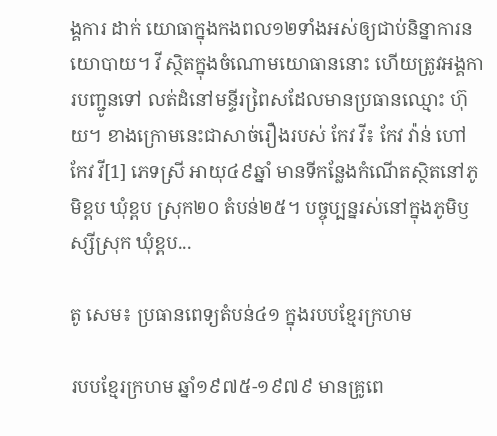ង្គការ ដាក់ យោធាក្នុងកងពល១២ទាំងអស់ឲ្យជាប់និន្នាការនយោបាយ។ វី ស្ថិតក្នុងចំណោមយោធាននោះ ហើយត្រូវអង្គការបញ្ជូនទៅ លត់ដំនៅមន្ទីរពៃ្រសដែលមានប្រធានឈ្មោះ ហ៊ុយ។ ខាងក្រោមនេះជាសាច់រឿងរបស់ កែវ វី៖ កែវ វ៉ាន់ ហៅ កែវ វី[1] ភេទស្រី អាយុ៤៩ឆ្នាំ មានទីកន្លែងកំណើតស្ថិតនៅភូមិខ្ពប ឃុំខ្ពប ស្រុក២០ តំបន់២៥។ បច្ចុប្បន្នរស់នៅក្នុងភូមិឫស្សីស្រុក ឃុំខ្ពប...

តូ សេម៖ ប្រធានពេទ្យតំបន់៤១ ក្នុងរបបខ្មែរក្រហម

របបខ្មែរក្រហម ឆ្នាំ១៩៧៥-១៩៧៩ មានគ្រូពេ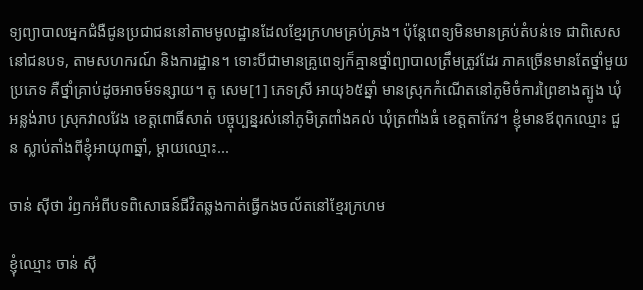ទ្យព្យាបាលអ្នកជំងឺជូនប្រជាជននៅតាមមូលដ្ឋានដែលខ្មែរក្រហមគ្រប់គ្រង។ ប៉ុន្តែពេទ្យមិនមានគ្រប់តំបន់ទេ ជាពិសេសនៅជនបទ, តាមសហករណ៍ និងការដ្ឋាន។ ទោះបីជាមានគ្រូពេទ្យក៏គ្មានថ្នាំព្យាបាលត្រឹមត្រូវដែរ ភាគច្រើនមានតែថ្នាំមួយប្រភេទ គឺថ្នាំគ្រាប់ដូចអាចម៍ទន្សាយ។ តូ សេម[1] ភេទស្រី អាយុ៦៥ឆ្នាំ មានស្រុកកំណើតនៅភូមិចំការព្រៃខាងត្បូង ឃុំអន្លង់រាប ស្រុកវាលវែង ខេត្តពោធិ៍សាត់ បច្ចុប្បន្នរស់នៅភូមិត្រពាំងគល់ ឃុំត្រពាំងធំ ខេត្តតាកែវ។ ខ្ញុំមានឪពុកឈ្មោះ ជួន ស្លាប់តាំងពីខ្ញុំអាយុ៣ឆ្នាំ, ម្តាយឈ្មោះ...

ចាន់ ស៊ីថា រំឭកអំពីបទពិសោធន៍ជីវិតឆ្លងកាត់ធ្វើកងចល័តនៅខ្មែរក្រហម

ខ្ញុំឈ្មោះ ចាន់ ស៊ី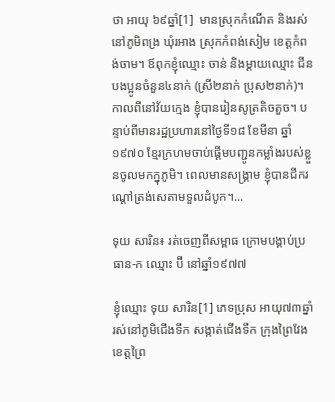ថា អាយុ ៦៩ឆ្នាំ[1]  មានស្រុកកំណើត និងរស់នៅភូមិពង្រ ឃុំរអាង ស្រុកកំពង់សៀម ខេត្តកំពង់ចាម។ ឪពុកខ្ញុំឈ្មោះ ចាន់ និងម្ដាយឈ្មោះ ជីន បងប្អូនចំនួន៤នាក់ (ស្រី២នាក់ ប្រុស២នាក់)។ កាលពីនៅវ័យក្មេង ខ្ញុំបានរៀនសូត្រតិចតួច។ បន្ទាប់ពីមានរដ្ឋប្រហារនៅថ្ងៃទី១៨ ខែមីនា ឆ្នាំ១៩៧០ ខ្មែរក្រហមចាប់ផ្ដើមបញ្ជូនកម្លាំងរបស់ខ្លួនចូលមកក្នុភូមិ។ ពេលមានសង្រ្គាម ខ្ញុំបានជីករណ្ដៅត្រង់សេតាមទួលដំបូក។...

ទុយ សារិន៖ រត់ចេញពីសម្ពាធ ក្រោមបង្គាប់ប្រធាន-ក ឈ្មោះ ប៊ី នៅឆ្នាំ១៩៧៧

ខ្ញុំឈ្មោះ ទុយ សារិន[1] ភេទប្រុស អាយុ៧៣ឆ្នាំ រស់នៅភូមិជើងទឹក សង្កាត់ជើងទឹក ក្រុងព្រៃវែង ខេត្តព្រៃ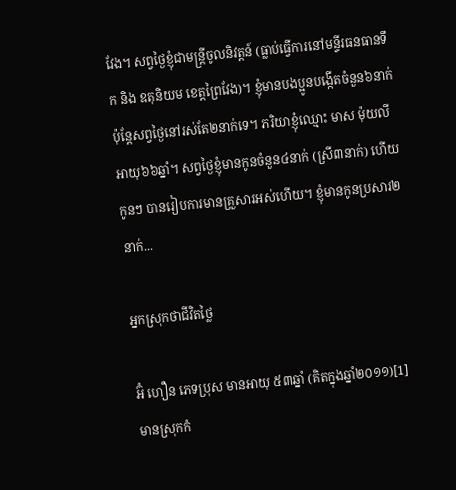វែង។ សព្វថ្ងៃខ្ញុំជាមន្ត្រីចូលនិវត្តន៍ (ធ្លាប់ធ្វើការនៅមន្ទីរធនធានទឹក និង ឧតុនិយម ខេត្តព្រៃវែង)។ ខ្ញុំមានបងប្អូនបង្កើតចំនួន៦នាក់ ប៉ុន្តែសព្វថ្ងៃនៅរស់តែ២នាក់ទេ។ ភរិយាខ្ញុំឈ្មោះ មាស ម៉ុយលី អាយុ៦៦ឆ្នាំ។ សព្វថ្ងៃខ្ញុំមានកូនចំនួន៤នាក់ (ស្រី៣នាក់) ហើយកូនៗ បានរៀបការមានគ្រួសារអស់ហើយ។ ខ្ញុំមានកូនប្រសារ២នាក់...

អ្នកស្រុកថាជីវិតថ្លៃ

អ៊ំ ហឿន ភេទប្រុស មានអាយុ ៥៣ឆ្នាំ (គិតក្នុងឆ្នាំ២០១១)[1] មានស្រុកកំ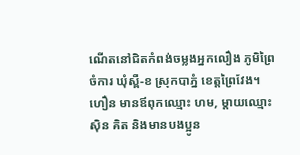ណើតនៅជិតកំពង់ចម្លងអ្នកលឿង ភូមិព្រៃចំការ ឃុំស្ពឺ-ខ ស្រុកបាភ្នំ ខេត្តព្រៃវែង។ ហឿន មានឪពុកឈ្មោះ ហម, ម្ដាយឈ្មោះ ស៊ិន គិត និងមានបងប្អូន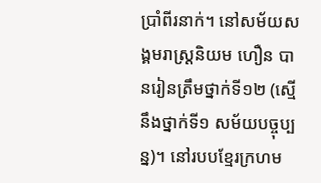ប្រាំពីរនាក់។ នៅសម័យសង្គមរាស្ត្រនិយម ហឿន បានរៀនត្រឹមថ្នាក់ទី១២ (សើ្មនឹងថ្នាក់ទី១ សម័យបច្ចុប្បន្ន)។ នៅរបបខ្មែរក្រហម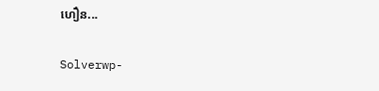ហឿន...

Solverwp-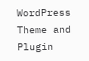WordPress Theme and Plugin